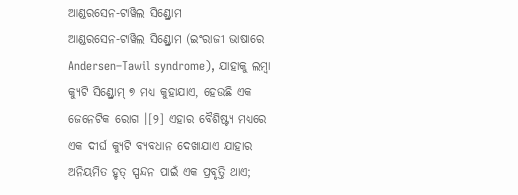ଆଣ୍ଡରସେନ-ଟାୱିଲ ସିଣ୍ଡ୍ରୋମ
ଆଣ୍ଡରସେନ-ଟାୱିଲ ସିଣ୍ଡ୍ରୋମ (ଇଂରାଜୀ ଭାଷାରେ Andersen–Tawil syndrome), ଯାହାକୁ ଲମ୍ବା କ୍ୟୁଟି ସିଣ୍ଡ୍ରୋମ୍ ୭ ମଧ୍ୟ କୁହାଯାଏ, ହେଉଛି ଏକ ଜେନେଟିକ ରୋଗ ।[୨] ଏହାର ବୈଶିଷ୍ଟ୍ୟ ମଧ୍ୟରେ ଏକ ଦୀର୍ଘ କ୍ୟୁଟି ବ୍ୟବଧାନ ଦେଖାଯାଏ ଯାହାର ଅନିୟମିତ ହୃତ୍ ସ୍ପନ୍ଦନ ପାଇଁ ଏକ ପ୍ରବୃତ୍ତି ଥାଏ;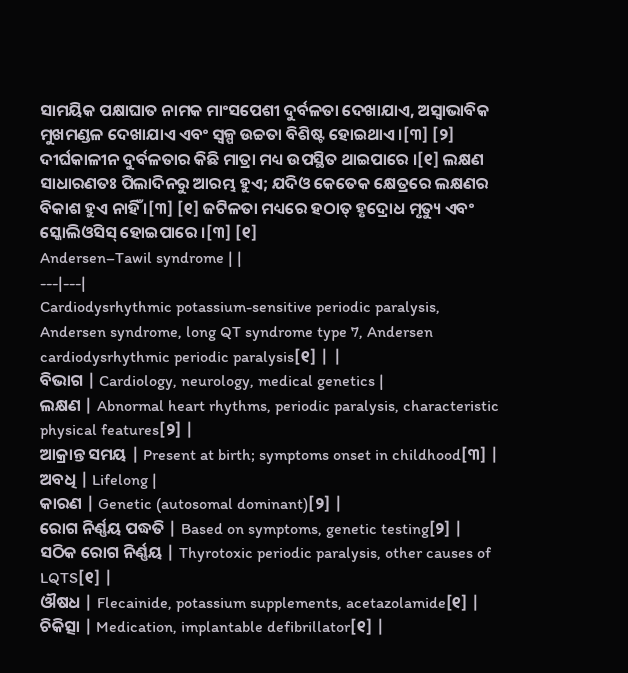ସାମୟିକ ପକ୍ଷାଘାତ ନାମକ ମାଂସପେଶୀ ଦୁର୍ବଳତା ଦେଖାଯାଏ, ଅସ୍ୱାଭାବିକ ମୁଖମଣ୍ଡଳ ଦେଖାଯାଏ ଏବଂ ସ୍ୱଳ୍ପ ଉଚ୍ଚତା ବିଶିଷ୍ଟ ହୋଇଥାଏ ।[୩] [୨] ଦୀର୍ଘକାଳୀନ ଦୁର୍ବଳତାର କିଛି ମାତ୍ରା ମଧ୍ୟ ଉପସ୍ଥିତ ଥାଇପାରେ ।[୧] ଲକ୍ଷଣ ସାଧାରଣତଃ ପିଲାଦିନରୁ ଆରମ୍ଭ ହୁଏ; ଯଦିଓ କେତେକ କ୍ଷେତ୍ରରେ ଲକ୍ଷଣର ବିକାଶ ହୁଏ ନାହିଁ ।[୩] [୧] ଜଟିଳତା ମଧ୍ୟରେ ହଠାତ୍ ହୃଦ୍ରୋଧ ମୃତ୍ୟୁ ଏବଂ ସ୍କୋଲିଓସିସ୍ ହୋଇପାରେ ।[୩] [୧]
Andersen–Tawil syndrome | |
---|---|
Cardiodysrhythmic potassium-sensitive periodic paralysis, Andersen syndrome, long QT syndrome type 7, Andersen cardiodysrhythmic periodic paralysis[୧] | |
ବିଭାଗ | Cardiology, neurology, medical genetics |
ଲକ୍ଷଣ | Abnormal heart rhythms, periodic paralysis, characteristic physical features[୨] |
ଆକ୍ରାନ୍ତ ସମୟ | Present at birth; symptoms onset in childhood[୩] |
ଅବଧି | Lifelong |
କାରଣ | Genetic (autosomal dominant)[୨] |
ରୋଗ ନିର୍ଣ୍ଣୟ ପଦ୍ଧତି | Based on symptoms, genetic testing[୨] |
ସଠିକ ରୋଗ ନିର୍ଣ୍ଣୟ | Thyrotoxic periodic paralysis, other causes of LQTS[୧] |
ଔଷଧ | Flecainide, potassium supplements, acetazolamide[୧] |
ଚିକିତ୍ସା | Medication, implantable defibrillator[୧] |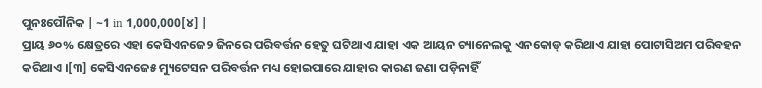ପୁନଃପୌନିକ | ~1 in 1,000,000[୪] |
ପ୍ରାୟ ୬୦% କ୍ଷେତ୍ରରେ ଏହା କେସିଏନଜେ୨ ଜିନରେ ପରିବର୍ତ୍ତନ ହେତୁ ଘଟିଥାଏ ଯାହା ଏକ ଆୟନ ଚ୍ୟାନେଲକୁ ଏନକୋଡ୍ କରିଥାଏ ଯାହା ପୋଟାସିଅମ ପରିବହନ କରିଥାଏ ।[୩] କେସିଏନଜେ୫ ମ୍ୟୁଟେସନ ପରିବର୍ତ୍ତନ ମଧ୍ୟ ହୋଇପାରେ ଯାହାର କାରଣ ଜଣା ପଡ଼ିନାହିଁ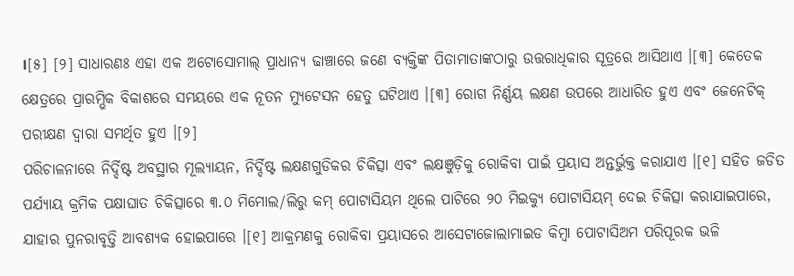।[୫] [୨] ସାଧାରଣଃ ଏହା ଏକ ଅଟୋସୋମାଲ୍ ପ୍ରାଧାନ୍ୟ ଢାଞ୍ଚାରେ ଜଣେ ବ୍ୟକ୍ତିଙ୍କ ପିତାମାତାଙ୍କଠାରୁ ଉତ୍ତରାଧିକାର ସୂତ୍ରରେ ଆସିଥାଏ ।[୩] କେତେକ କ୍ଷେତ୍ରରେ ପ୍ରାରମ୍ଭିକ ବିକାଶରେ ସମୟରେ ଏକ ନୂତନ ମ୍ୟୁଟେସନ ହେତୁ ଘଟିଥାଏ ।[୩] ରୋଗ ନିର୍ଣ୍ଣୟ ଲକ୍ଷଣ ଉପରେ ଆଧାରିତ ହୁଏ ଏବଂ ଜେନେଟିକ୍ ପରୀକ୍ଷଣ ଦ୍ୱାରା ସମର୍ଥିତ ହୁଏ ।[୨]
ପରିଚାଳନାରେ ନିର୍ଦ୍ଦିଷ୍ଟ ଅବସ୍ଥାର ମୂଲ୍ୟାୟନ, ନିର୍ଦ୍ଦିଷ୍ଟ ଲକ୍ଷଣଗୁଡିକର ଚିକିତ୍ସା ଏବଂ ଲକ୍ଷଞୁଡ଼ିକୁ ରୋକିବା ପାଇଁ ପ୍ରୟାସ ଅନ୍ତର୍ଭୁକ୍ତ କରାଯାଏ ।[୧] ସହିତ ଜଡିତ ପର୍ଯ୍ୟାୟ କ୍ରମିକ ପକ୍ଷାଘାତ ଚିକିତ୍ସାରେ ୩.୦ ମିମୋଲ/ଲିରୁ କମ୍ ପୋଟାସିୟମ ଥିଲେ ପାଟିରେ ୨୦ ମିଇକ୍ୟୁ ପୋଟାସିୟମ୍ ଦେଇ ଚିକିତ୍ସା କରାଯାଇପାରେ, ଯାହାର ପୁନରାବୃତ୍ତି ଆବଶ୍ୟକ ହୋଇପାରେ ।[୧] ଆକ୍ରମଣକୁ ରୋକିବା ପ୍ରୟାସରେ ଆସେଟାଜୋଲାମାଇଡ କିମ୍ବା ପୋଟାସିଅମ ପରିପୂରକ ଭଳି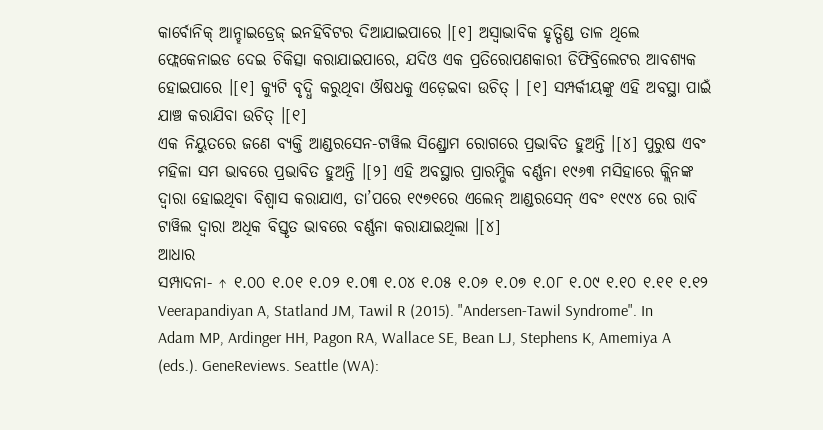କାର୍ବୋନିକ୍ ଆନ୍ହାଇଡ୍ରେଜ୍ ଇନହିବିଟର ଦିଆଯାଇପାରେ ।[୧] ଅସ୍ୱାଭାବିକ ହୃତ୍ପିଣ୍ଡ ତାଳ ଥିଲେ ଫ୍ଲେକେନାଇଡ ଦେଇ ଚିକିତ୍ସା କରାଯାଇପାରେ, ଯଦିଓ ଏକ ପ୍ରତିରୋପଣକାରୀ ଡିଫିବ୍ରିଲେଟର ଆବଶ୍ୟକ ହୋଇପାରେ ।[୧] କ୍ୟୁଟି ବୃଦ୍ଧି କରୁଥିବା ଔଷଧକୁ ଏଡ଼େଇବା ଉଚିତ୍ । [୧] ସମ୍ପର୍କୀୟଙ୍କୁ ଏହି ଅବସ୍ଥା ପାଇଁ ଯାଞ୍ଚ କରାଯିବା ଉଚିତ୍ ।[୧]
ଏକ ନିୟୁତରେ ଜଣେ ବ୍ୟକ୍ତି ଆଣ୍ଡରସେନ-ଟାୱିଲ ସିଣ୍ଡ୍ରୋମ ରୋଗରେ ପ୍ରଭାବିତ ହୁଅନ୍ତି ।[୪] ପୁରୁଷ ଏବଂ ମହିଳା ସମ ଭାବରେ ପ୍ରଭାବିତ ହୁଅନ୍ତି ।[୨] ଏହି ଅବସ୍ଥାର ପ୍ରାରମ୍ଭିକ ବର୍ଣ୍ଣନା ୧୯୬୩ ମସିହାରେ କ୍ଲିନଙ୍କ ଦ୍ୱାରା ହୋଇଥିବା ବିଶ୍ୱାସ କରାଯାଏ, ତା’ପରେ ୧୯୭୧ରେ ଏଲେନ୍ ଆଣ୍ଡରସେନ୍ ଏବଂ ୧୯୯୪ ରେ ରାବି ଟାୱିଲ ଦ୍ୱାରା ଅଧିକ ବିସ୍ତୃତ ଭାବରେ ବର୍ଣ୍ଣନା କରାଯାଇଥିଲା ।[୪]
ଆଧାର
ସମ୍ପାଦନା- ↑ ୧.୦୦ ୧.୦୧ ୧.୦୨ ୧.୦୩ ୧.୦୪ ୧.୦୫ ୧.୦୬ ୧.୦୭ ୧.୦୮ ୧.୦୯ ୧.୧୦ ୧.୧୧ ୧.୧୨ Veerapandiyan A, Statland JM, Tawil R (2015). "Andersen-Tawil Syndrome". In Adam MP, Ardinger HH, Pagon RA, Wallace SE, Bean LJ, Stephens K, Amemiya A (eds.). GeneReviews. Seattle (WA):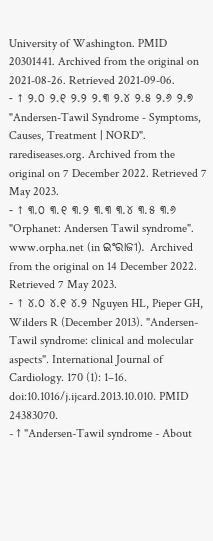University of Washington. PMID 20301441. Archived from the original on 2021-08-26. Retrieved 2021-09-06.
- ↑ ୨.୦ ୨.୧ ୨.୨ ୨.୩ ୨.୪ ୨.୫ ୨.୬ ୨.୭ "Andersen-Tawil Syndrome - Symptoms, Causes, Treatment | NORD". rarediseases.org. Archived from the original on 7 December 2022. Retrieved 7 May 2023.
- ↑ ୩.୦ ୩.୧ ୩.୨ ୩.୩ ୩.୪ ୩.୫ ୩.୬ "Orphanet: Andersen Tawil syndrome". www.orpha.net (in ଇଂରାଜୀ). Archived from the original on 14 December 2022. Retrieved 7 May 2023.
- ↑ ୪.୦ ୪.୧ ୪.୨ Nguyen HL, Pieper GH, Wilders R (December 2013). "Andersen-Tawil syndrome: clinical and molecular aspects". International Journal of Cardiology. 170 (1): 1–16. doi:10.1016/j.ijcard.2013.10.010. PMID 24383070.
- ↑ "Andersen-Tawil syndrome - About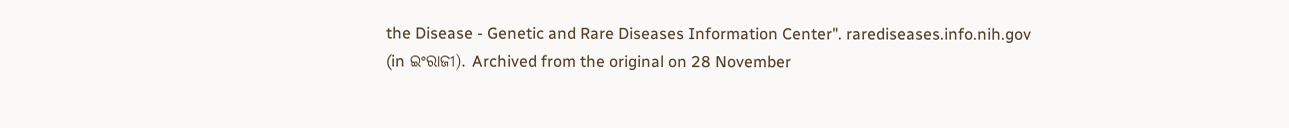the Disease - Genetic and Rare Diseases Information Center". rarediseases.info.nih.gov (in ଇଂରାଜୀ). Archived from the original on 28 November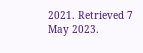2021. Retrieved 7 May 2023.